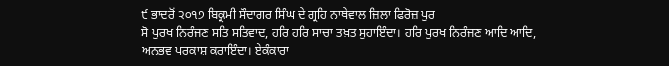੯ ਭਾਦਰੋਂ ੨੦੧੭ ਬਿਕ੍ਰਮੀ ਸੌਦਾਗਰ ਸਿੰਘ ਦੇ ਗ੍ਰਹਿ ਨਾਥੇਵਾਲ ਜ਼ਿਲਾ ਫਿਰੋਜ਼ ਪੁਰ
ਸੋ ਪੁਰਖ ਨਿਰੰਜਣ ਸਤਿ ਸਤਿਵਾਦ, ਹਰਿ ਹਰਿ ਸਾਚਾ ਤਖ਼ਤ ਸੁਹਾਇੰਦਾ। ਹਰਿ ਪੁਰਖ ਨਿਰੰਜਣ ਆਦਿ ਆਦਿ, ਅਨਭਵ ਪਰਕਾਸ਼ ਕਰਾਇੰਦਾ। ਏਕੰਕਾਰਾ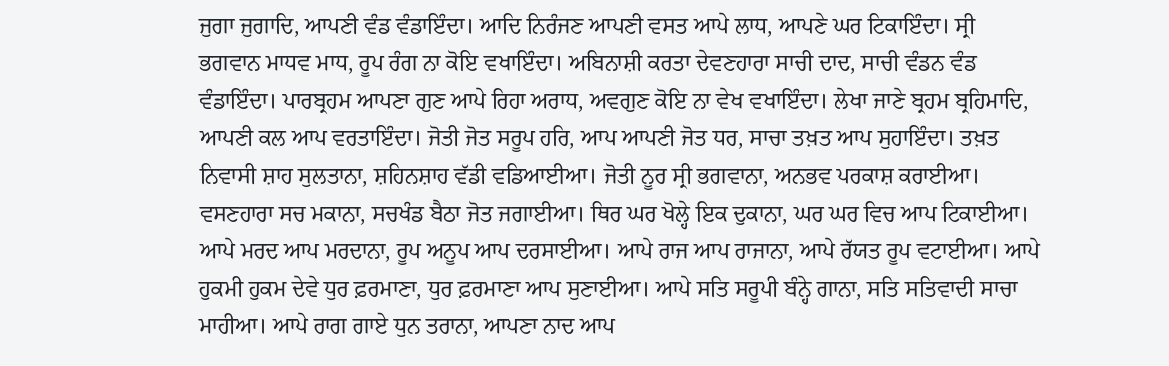ਜੁਗਾ ਜੁਗਾਦਿ, ਆਪਣੀ ਵੰਡ ਵੰਡਾਇੰਦਾ। ਆਦਿ ਨਿਰੰਜਣ ਆਪਣੀ ਵਸਤ ਆਪੇ ਲਾਧ, ਆਪਣੇ ਘਰ ਟਿਕਾਇੰਦਾ। ਸ੍ਰੀ ਭਗਵਾਨ ਮਾਧਵ ਮਾਧ, ਰੂਪ ਰੰਗ ਨਾ ਕੋਇ ਵਖਾਇੰਦਾ। ਅਬਿਨਾਸ਼ੀ ਕਰਤਾ ਦੇਵਣਹਾਰਾ ਸਾਚੀ ਦਾਦ, ਸਾਚੀ ਵੰਡਨ ਵੰਡ ਵੰਡਾਇੰਦਾ। ਪਾਰਬ੍ਰਹਮ ਆਪਣਾ ਗੁਣ ਆਪੇ ਰਿਹਾ ਅਰਾਧ, ਅਵਗੁਣ ਕੋਇ ਨਾ ਵੇਖ ਵਖਾਇੰਦਾ। ਲੇਖਾ ਜਾਣੇ ਬ੍ਰਹਮ ਬ੍ਰਹਿਮਾਦਿ, ਆਪਣੀ ਕਲ ਆਪ ਵਰਤਾਇੰਦਾ। ਜੋਤੀ ਜੋਤ ਸਰੂਪ ਹਰਿ, ਆਪ ਆਪਣੀ ਜੋਤ ਧਰ, ਸਾਚਾ ਤਖ਼ਤ ਆਪ ਸੁਹਾਇੰਦਾ। ਤਖ਼ਤ ਨਿਵਾਸੀ ਸ਼ਾਹ ਸੁਲਤਾਨਾ, ਸ਼ਹਿਨਸ਼ਾਹ ਵੱਡੀ ਵਡਿਆਈਆ। ਜੋਤੀ ਨੂਰ ਸ੍ਰੀ ਭਗਵਾਨਾ, ਅਨਭਵ ਪਰਕਾਸ਼ ਕਰਾਈਆ। ਵਸਣਹਾਰਾ ਸਚ ਮਕਾਨਾ, ਸਚਖੰਡ ਬੈਠਾ ਜੋਤ ਜਗਾਈਆ। ਥਿਰ ਘਰ ਖੋਲ੍ਹੇ ਇਕ ਦੁਕਾਨਾ, ਘਰ ਘਰ ਵਿਚ ਆਪ ਟਿਕਾਈਆ। ਆਪੇ ਮਰਦ ਆਪ ਮਰਦਾਨਾ, ਰੂਪ ਅਨੂਪ ਆਪ ਦਰਸਾਈਆ। ਆਪੇ ਰਾਜ ਆਪ ਰਾਜਾਨਾ, ਆਪੇ ਰੱਯਤ ਰੂਪ ਵਟਾਈਆ। ਆਪੇ ਹੁਕਮੀ ਹੁਕਮ ਦੇਵੇ ਧੁਰ ਫ਼ਰਮਾਣਾ, ਧੁਰ ਫ਼ਰਮਾਣਾ ਆਪ ਸੁਣਾਈਆ। ਆਪੇ ਸਤਿ ਸਰੂਪੀ ਬੰਨ੍ਹੇ ਗਾਨਾ, ਸਤਿ ਸਤਿਵਾਦੀ ਸਾਚਾ ਮਾਹੀਆ। ਆਪੇ ਰਾਗ ਗਾਏ ਧੁਨ ਤਰਾਨਾ, ਆਪਣਾ ਨਾਦ ਆਪ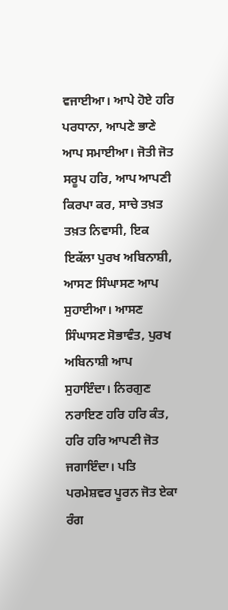ਵਜਾਈਆ। ਆਪੇ ਹੋਏ ਹਰਿ ਪਰਧਾਨਾ, ਆਪਣੇ ਭਾਣੇ ਆਪ ਸਮਾਈਆ। ਜੋਤੀ ਜੋਤ ਸਰੂਪ ਹਰਿ, ਆਪ ਆਪਣੀ ਕਿਰਪਾ ਕਰ, ਸਾਚੇ ਤਖ਼ਤ ਤਖ਼ਤ ਨਿਵਾਸੀ, ਇਕ ਇਕੱਲਾ ਪੁਰਖ ਅਬਿਨਾਸ਼ੀ, ਆਸਣ ਸਿੰਘਾਸਣ ਆਪ ਸੁਹਾਈਆ। ਆਸਣ ਸਿੰਘਾਸਣ ਸੋਭਾਵੰਤ, ਪੁਰਖ ਅਬਿਨਾਸ਼ੀ ਆਪ ਸੁਹਾਇੰਦਾ। ਨਿਰਗੁਣ ਨਰਾਇਣ ਹਰਿ ਹਰਿ ਕੰਤ, ਹਰਿ ਹਰਿ ਆਪਣੀ ਜੋਤ ਜਗਾਇੰਦਾ। ਪਤਿ ਪਰਮੇਸ਼ਵਰ ਪੂਰਨ ਜੋਤ ਏਕਾ ਰੰਗ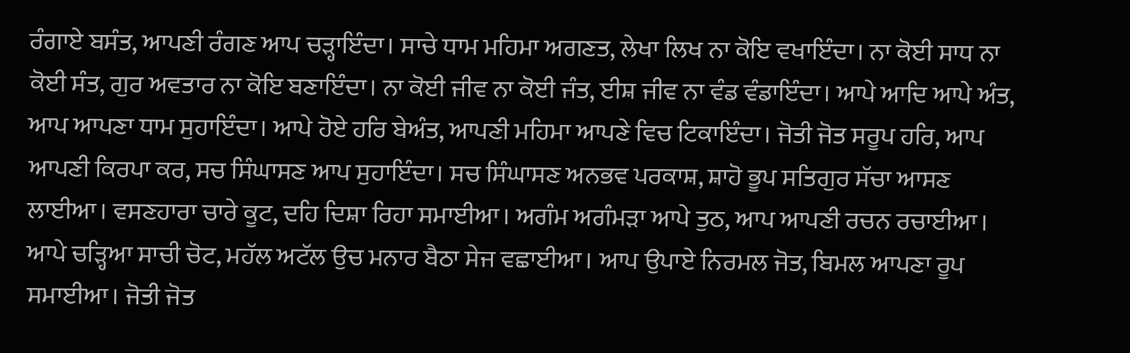ਰੰਗਾਏ ਬਸੰਤ, ਆਪਣੀ ਰੰਗਣ ਆਪ ਚੜ੍ਹਾਇੰਦਾ। ਸਾਚੇ ਧਾਮ ਮਹਿਮਾ ਅਗਣਤ, ਲੇਖਾ ਲਿਖ ਨਾ ਕੋਇ ਵਖਾਇੰਦਾ। ਨਾ ਕੋਈ ਸਾਧ ਨਾ ਕੋਈ ਸੰਤ, ਗੁਰ ਅਵਤਾਰ ਨਾ ਕੋਇ ਬਣਾਇੰਦਾ। ਨਾ ਕੋਈ ਜੀਵ ਨਾ ਕੋਈ ਜੰਤ, ਈਸ਼ ਜੀਵ ਨਾ ਵੰਡ ਵੰਡਾਇੰਦਾ। ਆਪੇ ਆਦਿ ਆਪੇ ਅੰਤ, ਆਪ ਆਪਣਾ ਧਾਮ ਸੁਹਾਇੰਦਾ। ਆਪੇ ਹੋਏ ਹਰਿ ਬੇਅੰਤ, ਆਪਣੀ ਮਹਿਮਾ ਆਪਣੇ ਵਿਚ ਟਿਕਾਇੰਦਾ। ਜੋਤੀ ਜੋਤ ਸਰੂਪ ਹਰਿ, ਆਪ ਆਪਣੀ ਕਿਰਪਾ ਕਰ, ਸਚ ਸਿੰਘਾਸਣ ਆਪ ਸੁਹਾਇੰਦਾ। ਸਚ ਸਿੰਘਾਸਣ ਅਨਭਵ ਪਰਕਾਸ਼, ਸ਼ਾਹੋ ਭੂਪ ਸਤਿਗੁਰ ਸੱਚਾ ਆਸਣ ਲਾਈਆ। ਵਸਣਹਾਰਾ ਚਾਰੇ ਕੂਟ, ਦਹਿ ਦਿਸ਼ਾ ਰਿਹਾ ਸਮਾਈਆ। ਅਗੰਮ ਅਗੰਮੜਾ ਆਪੇ ਤੁਠ, ਆਪ ਆਪਣੀ ਰਚਨ ਰਚਾਈਆ। ਆਪੇ ਚੜ੍ਹਿਆ ਸਾਚੀ ਚੋਟ, ਮਹੱਲ ਅਟੱਲ ਉਚ ਮਨਾਰ ਬੈਠਾ ਸੇਜ ਵਛਾਈਆ। ਆਪ ਉਪਾਏ ਨਿਰਮਲ ਜੋਤ, ਬਿਮਲ ਆਪਣਾ ਰੂਪ ਸਮਾਈਆ। ਜੋਤੀ ਜੋਤ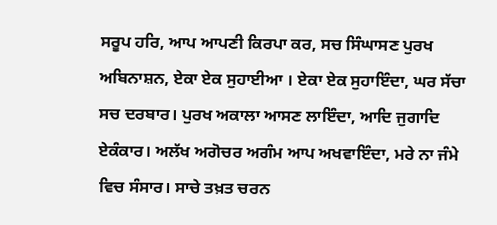ਸਰੂਪ ਹਰਿ, ਆਪ ਆਪਣੀ ਕਿਰਪਾ ਕਰ, ਸਚ ਸਿੰਘਾਸਣ ਪੁਰਖ ਅਬਿਨਾਸ਼ਨ, ਏਕਾ ਏਕ ਸੁਹਾਈਆ । ਏਕਾ ਏਕ ਸੁਹਾਇੰਦਾ, ਘਰ ਸੱਚਾ ਸਚ ਦਰਬਾਰ। ਪੁਰਖ ਅਕਾਲਾ ਆਸਣ ਲਾਇੰਦਾ, ਆਦਿ ਜੁਗਾਦਿ ਏਕੰਕਾਰ। ਅਲੱਖ ਅਗੋਚਰ ਅਗੰਮ ਆਪ ਅਖਵਾਇੰਦਾ, ਮਰੇ ਨਾ ਜੰਮੇ ਵਿਚ ਸੰਸਾਰ। ਸਾਚੇ ਤਖ਼ਤ ਚਰਨ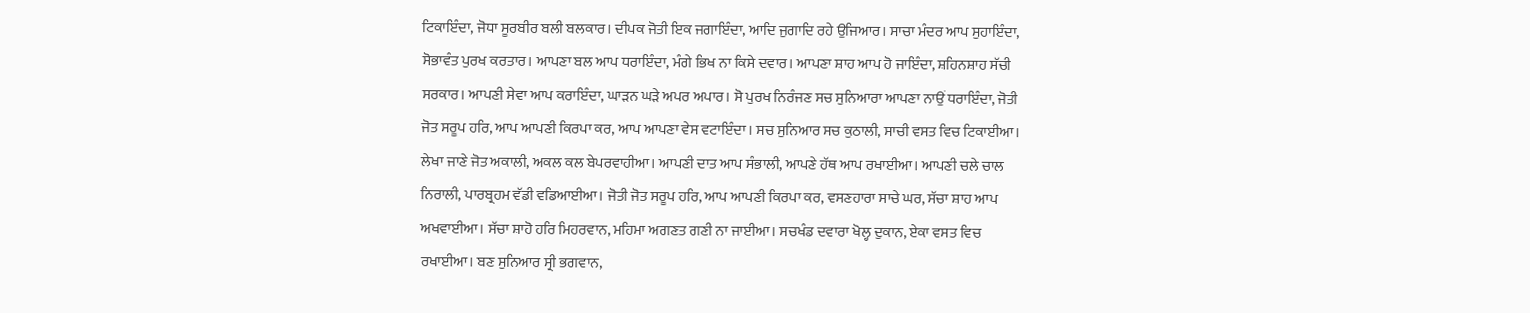ਟਿਕਾਇੰਦਾ, ਜੋਧਾ ਸੂਰਬੀਰ ਬਲੀ ਬਲਕਾਰ। ਦੀਪਕ ਜੋਤੀ ਇਕ ਜਗਾਇੰਦਾ, ਆਦਿ ਜੁਗਾਦਿ ਰਹੇ ਉਜਿਆਰ। ਸਾਚਾ ਮੰਦਰ ਆਪ ਸੁਹਾਇੰਦਾ, ਸੋਭਾਵੰਤ ਪੁਰਖ ਕਰਤਾਰ। ਆਪਣਾ ਬਲ ਆਪ ਧਰਾਇੰਦਾ, ਮੰਗੇ ਭਿਖ ਨਾ ਕਿਸੇ ਦਵਾਰ। ਆਪਣਾ ਸ਼ਾਹ ਆਪ ਹੋ ਜਾਇੰਦਾ, ਸ਼ਹਿਨਸ਼ਾਹ ਸੱਚੀ ਸਰਕਾਰ। ਆਪਣੀ ਸੇਵਾ ਆਪ ਕਰਾਇੰਦਾ, ਘਾੜਨ ਘੜੇ ਅਪਰ ਅਪਾਰ। ਸੋ ਪੁਰਖ ਨਿਰੰਜਣ ਸਚ ਸੁਨਿਆਰਾ ਆਪਣਾ ਨਾਉਂ ਧਰਾਇੰਦਾ, ਜੋਤੀ ਜੋਤ ਸਰੂਪ ਹਰਿ, ਆਪ ਆਪਣੀ ਕਿਰਪਾ ਕਰ, ਆਪ ਆਪਣਾ ਵੇਸ ਵਟਾਇੰਦਾ। ਸਚ ਸੁਨਿਆਰ ਸਚ ਕੁਠਾਲੀ, ਸਾਚੀ ਵਸਤ ਵਿਚ ਟਿਕਾਈਆ। ਲੇਖਾ ਜਾਣੇ ਜੋਤ ਅਕਾਲੀ, ਅਕਲ ਕਲ ਬੇਪਰਵਾਹੀਆ। ਆਪਣੀ ਦਾਤ ਆਪ ਸੰਭਾਲੀ, ਆਪਣੇ ਹੱਥ ਆਪ ਰਖਾਈਆ। ਆਪਣੀ ਚਲੇ ਚਾਲ ਨਿਰਾਲੀ, ਪਾਰਬ੍ਰਹਮ ਵੱਡੀ ਵਡਿਆਈਆ। ਜੋਤੀ ਜੋਤ ਸਰੂਪ ਹਰਿ, ਆਪ ਆਪਣੀ ਕਿਰਪਾ ਕਰ, ਵਸਣਹਾਰਾ ਸਾਚੇ ਘਰ, ਸੱਚਾ ਸ਼ਾਹ ਆਪ ਅਖਵਾਈਆ। ਸੱਚਾ ਸ਼ਾਹੋ ਹਰਿ ਮਿਹਰਵਾਨ, ਮਹਿਮਾ ਅਗਣਤ ਗਣੀ ਨਾ ਜਾਈਆ। ਸਚਖੰਡ ਦਵਾਰਾ ਖੋਲ੍ਹ ਦੁਕਾਨ, ਏਕਾ ਵਸਤ ਵਿਚ ਰਖਾਈਆ। ਬਣ ਸੁਨਿਆਰ ਸ੍ਰੀ ਭਗਵਾਨ,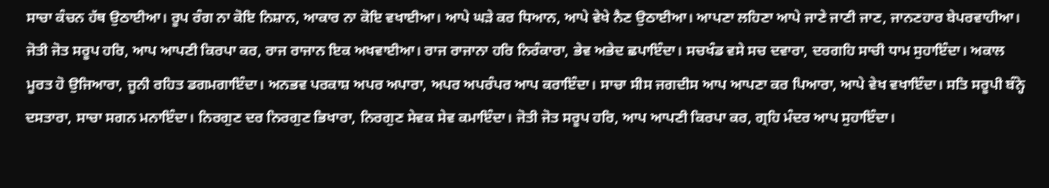ਸਾਚਾ ਕੰਚਨ ਹੱਥ ਉਠਾਈਆ। ਰੂਪ ਰੰਗ ਨਾ ਕੋਇ ਨਿਸ਼ਾਨ, ਆਕਾਰ ਨਾ ਕੋਇ ਵਖਾਈਆ। ਆਪੇ ਘੜੇ ਕਰ ਧਿਆਨ, ਆਪੇ ਵੇਖੇ ਨੈਣ ਉਠਾਈਆ। ਆਪਣਾ ਲਹਿਣਾ ਆਪੇ ਜਾਣੇ ਜਾਣੀ ਜਾਣ, ਜਾਨਣਹਾਰ ਬੇਪਰਵਾਹੀਆ। ਜੋਤੀ ਜੋਤ ਸਰੂਪ ਹਰਿ, ਆਪ ਆਪਣੀ ਕਿਰਪਾ ਕਰ, ਰਾਜ ਰਾਜਾਨ ਇਕ ਅਖਵਾਈਆ। ਰਾਜ ਰਾਜਾਨਾ ਹਰਿ ਨਿਰੰਕਾਰਾ, ਭੇਵ ਅਭੇਦ ਛਪਾਇੰਦਾ। ਸਚਖੰਡ ਵਸੇ ਸਚ ਦਵਾਰਾ, ਦਰਗਹਿ ਸਾਚੀ ਧਾਮ ਸੁਹਾਇੰਦਾ। ਅਕਾਲ ਮੂਰਤ ਹੋ ਉਜਿਆਰਾ, ਜੂਨੀ ਰਹਿਤ ਡਗਮਗਾਇੰਦਾ। ਅਨਭਵ ਪਰਕਾਸ਼ ਅਪਰ ਅਪਾਰਾ, ਅਪਰ ਅਪਰੰਪਰ ਆਪ ਕਰਾਇੰਦਾ। ਸਾਚਾ ਸੀਸ ਜਗਦੀਸ ਆਪ ਆਪਣਾ ਕਰ ਪਿਆਰਾ, ਆਪੇ ਵੇਖ ਵਖਾਇੰਦਾ। ਸਤਿ ਸਰੂਪੀ ਬੰਨ੍ਹੇ ਦਸਤਾਰਾ, ਸਾਚਾ ਸਗਨ ਮਨਾਇੰਦਾ। ਨਿਰਗੁਣ ਦਰ ਨਿਰਗੁਣ ਭਿਖਾਰਾ, ਨਿਰਗੁਣ ਸੇਵਕ ਸੇਵ ਕਮਾਇੰਦਾ। ਜੋਤੀ ਜੋਤ ਸਰੂਪ ਹਰਿ, ਆਪ ਆਪਣੀ ਕਿਰਪਾ ਕਰ, ਗ੍ਰਹਿ ਮੰਦਰ ਆਪ ਸੁਹਾਇੰਦਾ।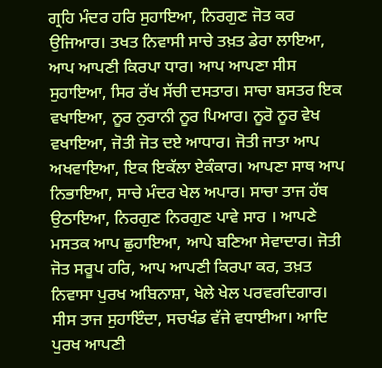ਗ੍ਰਹਿ ਮੰਦਰ ਹਰਿ ਸੁਹਾਇਆ, ਨਿਰਗੁਣ ਜੋਤ ਕਰ ਉਜਿਆਰ। ਤਖਤ ਨਿਵਾਸੀ ਸਾਚੇ ਤਖ਼ਤ ਡੇਰਾ ਲਾਇਆ, ਆਪ ਆਪਣੀ ਕਿਰਪਾ ਧਾਰ। ਆਪ ਆਪਣਾ ਸੀਸ ਸੁਹਾਇਆ, ਸਿਰ ਰੱਖ ਸੱਚੀ ਦਸਤਾਰ। ਸਾਚਾ ਬਸਤਰ ਇਕ ਵਖਾਇਆ, ਨੂਰ ਨੁਰਾਨੀ ਨੂਰ ਪਿਆਰ। ਨੂਰੋ ਨੂਰ ਵੇਖ ਵਖਾਇਆ, ਜੋਤੀ ਜੋਤ ਦਏ ਆਧਾਰ। ਜੋਤੀ ਜਾਤਾ ਆਪ ਅਖਵਾਇਆ, ਇਕ ਇਕੱਲਾ ਏਕੰਕਾਰ। ਆਪਣਾ ਸਾਥ ਆਪ ਨਿਭਾਇਆ, ਸਾਚੇ ਮੰਦਰ ਖੇਲ ਅਪਾਰ। ਸਾਚਾ ਤਾਜ ਹੱਥ ਉਠਾਇਆ, ਨਿਰਗੁਣ ਨਿਰਗੁਣ ਪਾਵੇ ਸਾਰ । ਆਪਣੇ ਮਸਤਕ ਆਪ ਛੁਹਾਇਆ, ਆਪੇ ਬਣਿਆ ਸੇਵਾਦਾਰ। ਜੋਤੀ ਜੋਤ ਸਰੂਪ ਹਰਿ, ਆਪ ਆਪਣੀ ਕਿਰਪਾ ਕਰ, ਤਖ਼ਤ ਨਿਵਾਸਾ ਪੁਰਖ ਅਬਿਨਾਸ਼ਾ, ਖੇਲੇ ਖੇਲ ਪਰਵਰਦਿਗਾਰ। ਸੀਸ ਤਾਜ ਸੁਹਾਇੰਦਾ, ਸਚਖੰਡ ਵੱਜੇ ਵਧਾਈਆ। ਆਦਿ ਪੁਰਖ ਆਪਣੀ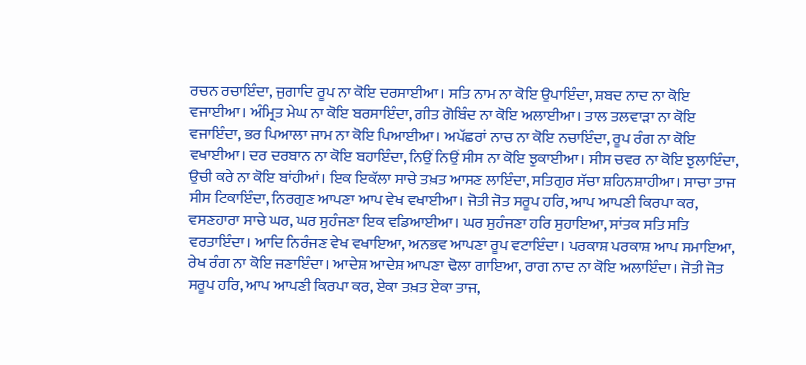ਰਚਨ ਰਚਾਇੰਦਾ, ਜੁਗਾਦਿ ਰੂਪ ਨਾ ਕੋਇ ਦਰਸਾਈਆ। ਸਤਿ ਨਾਮ ਨਾ ਕੋਇ ਉਪਾਇੰਦਾ, ਸ਼ਬਦ ਨਾਦ ਨਾ ਕੋਇ ਵਜਾਈਆ। ਅੰਮ੍ਰਿਤ ਮੇਘ ਨਾ ਕੋਇ ਬਰਸਾਇੰਦਾ, ਗੀਤ ਗੋਬਿੰਦ ਨਾ ਕੋਇ ਅਲਾਈਆ। ਤਾਲ ਤਲਵਾੜਾ ਨਾ ਕੋਇ ਵਜਾਇੰਦਾ, ਭਰ ਪਿਆਲਾ ਜਾਮ ਨਾ ਕੋਇ ਪਿਆਈਆ। ਅਪੱਛਰਾਂ ਨਾਚ ਨਾ ਕੋਇ ਨਚਾਇੰਦਾ, ਰੂਪ ਰੰਗ ਨਾ ਕੋਇ ਵਖਾਈਆ। ਦਰ ਦਰਬਾਨ ਨਾ ਕੋਇ ਬਹਾਇੰਦਾ, ਨਿਉਂ ਨਿਉਂ ਸੀਸ ਨਾ ਕੋਇ ਝੁਕਾਈਆ। ਸੀਸ ਚਵਰ ਨਾ ਕੋਇ ਝੁਲਾਇੰਦਾ, ਉਚੀ ਕਰੇ ਨਾ ਕੋਇ ਬਾਂਹੀਆਂ। ਇਕ ਇਕੱਲਾ ਸਾਚੇ ਤਖ਼ਤ ਆਸਣ ਲਾਇੰਦਾ, ਸਤਿਗੁਰ ਸੱਚਾ ਸ਼ਹਿਨਸ਼ਾਹੀਆ। ਸਾਚਾ ਤਾਜ ਸੀਸ ਟਿਕਾਇੰਦਾ, ਨਿਰਗੁਣ ਆਪਣਾ ਆਪ ਵੇਖ ਵਖਾਈਆ। ਜੋਤੀ ਜੋਤ ਸਰੂਪ ਹਰਿ, ਆਪ ਆਪਣੀ ਕਿਰਪਾ ਕਰ, ਵਸਣਹਾਰਾ ਸਾਚੇ ਘਰ, ਘਰ ਸੁਹੰਜਣਾ ਇਕ ਵਡਿਆਈਆ। ਘਰ ਸੁਹੰਜਣਾ ਹਰਿ ਸੁਹਾਇਆ, ਸਾਂਤਕ ਸਤਿ ਸਤਿ ਵਰਤਾਇੰਦਾ। ਆਦਿ ਨਿਰੰਜਣ ਵੇਖ ਵਖਾਇਆ, ਅਨਭਵ ਆਪਣਾ ਰੂਪ ਵਟਾਇੰਦਾ। ਪਰਕਾਸ਼ ਪਰਕਾਸ਼ ਆਪ ਸਮਾਇਆ, ਰੇਖ ਰੰਗ ਨਾ ਕੋਇ ਜਣਾਇੰਦਾ। ਆਦੇਸ਼ ਆਦੇਸ਼ ਆਪਣਾ ਢੋਲਾ ਗਾਇਆ, ਰਾਗ ਨਾਦ ਨਾ ਕੋਇ ਅਲਾਇੰਦਾ। ਜੋਤੀ ਜੋਤ ਸਰੂਪ ਹਰਿ, ਆਪ ਆਪਣੀ ਕਿਰਪਾ ਕਰ, ਏਕਾ ਤਖ਼ਤ ਏਕਾ ਤਾਜ,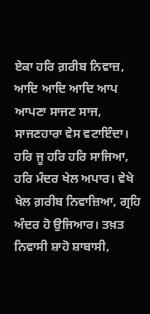ਏਕਾ ਹਰਿ ਗ਼ਰੀਬ ਨਿਵਾਜ਼, ਆਦਿ ਆਦਿ ਆਦਿ ਆਪ ਆਪਣਾ ਸਾਜਣ ਸਾਜ, ਸਾਜਣਹਾਰਾ ਵੇਸ ਵਟਾਇੰਦਾ। ਹਰਿ ਜੂ ਹਰਿ ਹਰਿ ਸਾਜਿਆ, ਹਰਿ ਮੰਦਰ ਖੇਲ ਅਪਾਰ। ਵੇਖੇ ਖੇਲ ਗ਼ਰੀਬ ਨਿਵਾਜ਼ਿਆ, ਗ੍ਰਹਿ ਅੰਦਰ ਹੋ ਉਜਿਆਰ। ਤਖ਼ਤ ਨਿਵਾਸੀ ਸ਼ਾਹੋ ਸ਼ਾਬਾਸੀ,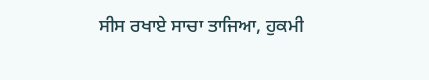ਸੀਸ ਰਖਾਏ ਸਾਚਾ ਤਾਜਿਆ, ਹੁਕਮੀ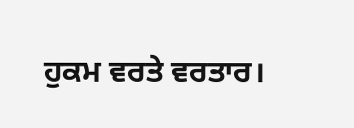ਹੁਕਮ ਵਰਤੇ ਵਰਤਾਰ।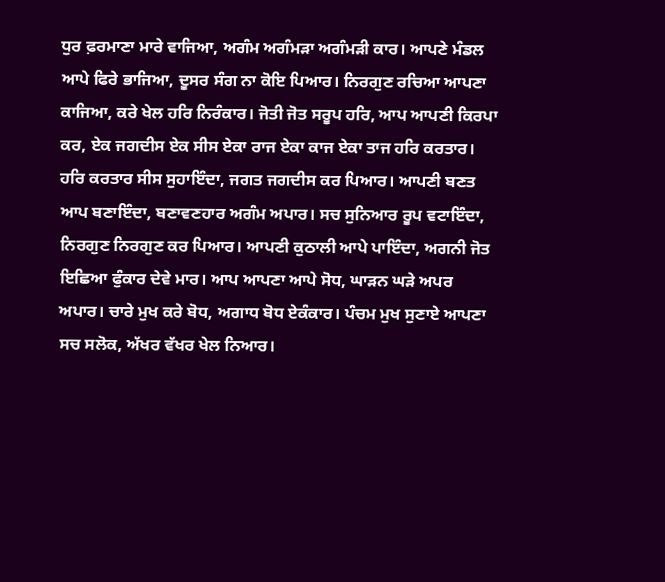ਧੁਰ ਫ਼ਰਮਾਣਾ ਮਾਰੇ ਵਾਜਿਆ, ਅਗੰਮ ਅਗੰਮੜਾ ਅਗੰਮੜੀ ਕਾਰ। ਆਪਣੇ ਮੰਡਲ ਆਪੇ ਫਿਰੇ ਭਾਜਿਆ, ਦੂਸਰ ਸੰਗ ਨਾ ਕੋਇ ਪਿਆਰ। ਨਿਰਗੁਣ ਰਚਿਆ ਆਪਣਾ ਕਾਜਿਆ, ਕਰੇ ਖੇਲ ਹਰਿ ਨਿਰੰਕਾਰ। ਜੋਤੀ ਜੋਤ ਸਰੂਪ ਹਰਿ, ਆਪ ਆਪਣੀ ਕਿਰਪਾ ਕਰ, ਏਕ ਜਗਦੀਸ ਏਕ ਸੀਸ ਏਕਾ ਰਾਜ ਏਕਾ ਕਾਜ ਏਕਾ ਤਾਜ ਹਰਿ ਕਰਤਾਰ। ਹਰਿ ਕਰਤਾਰ ਸੀਸ ਸੁਹਾਇੰਦਾ, ਜਗਤ ਜਗਦੀਸ ਕਰ ਪਿਆਰ। ਆਪਣੀ ਬਣਤ ਆਪ ਬਣਾਇੰਦਾ, ਬਣਾਵਣਹਾਰ ਅਗੰਮ ਅਪਾਰ। ਸਚ ਸੁਨਿਆਰ ਰੂਪ ਵਟਾਇੰਦਾ, ਨਿਰਗੁਣ ਨਿਰਗੁਣ ਕਰ ਪਿਆਰ। ਆਪਣੀ ਕੁਠਾਲੀ ਆਪੇ ਪਾਇੰਦਾ, ਅਗਨੀ ਜੋਤ ਇਛਿਆ ਫੁੰਕਾਰ ਦੇਵੇ ਮਾਰ। ਆਪ ਆਪਣਾ ਆਪੇ ਸੋਧ, ਘਾੜਨ ਘੜੇ ਅਪਰ ਅਪਾਰ। ਚਾਰੇ ਮੁਖ ਕਰੇ ਬੋਧ, ਅਗਾਧ ਬੋਧ ਏਕੰਕਾਰ। ਪੰਚਮ ਮੁਖ ਸੁਣਾਏ ਆਪਣਾ ਸਚ ਸਲੋਕ, ਅੱਖਰ ਵੱਖਰ ਖੇਲ ਨਿਆਰ।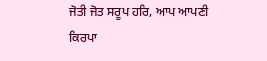ਜੋਤੀ ਜੋਤ ਸਰੂਪ ਹਰਿ, ਆਪ ਆਪਣੀ ਕਿਰਪਾ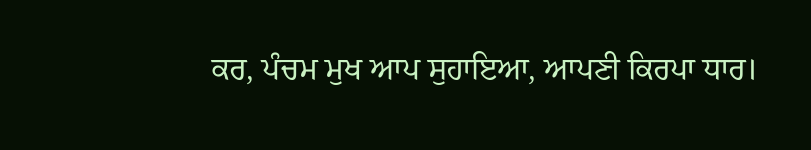ਕਰ, ਪੰਚਮ ਮੁਖ ਆਪ ਸੁਹਾਇਆ, ਆਪਣੀ ਕਿਰਪਾ ਧਾਰ।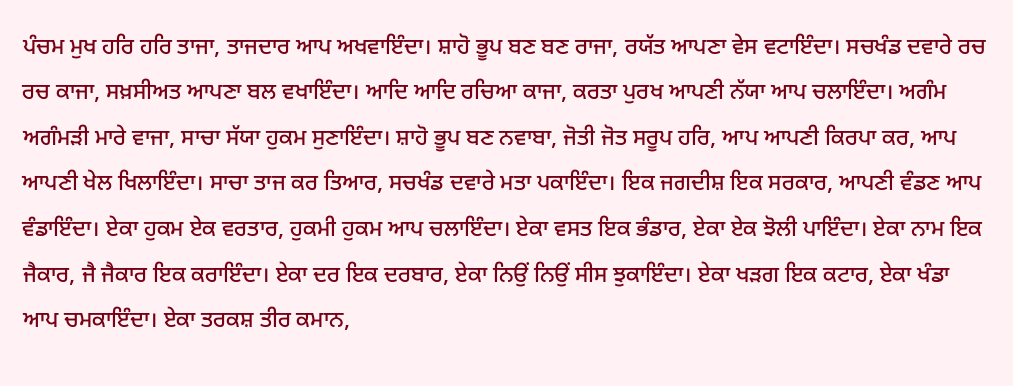ਪੰਚਮ ਮੁਖ ਹਰਿ ਹਰਿ ਤਾਜਾ, ਤਾਜਦਾਰ ਆਪ ਅਖਵਾਇੰਦਾ। ਸ਼ਾਹੋ ਭੂਪ ਬਣ ਬਣ ਰਾਜਾ, ਰਯੱਤ ਆਪਣਾ ਵੇਸ ਵਟਾਇੰਦਾ। ਸਚਖੰਡ ਦਵਾਰੇ ਰਚ ਰਚ ਕਾਜਾ, ਸਖ਼ਸੀਅਤ ਆਪਣਾ ਬਲ ਵਖਾਇੰਦਾ। ਆਦਿ ਆਦਿ ਰਚਿਆ ਕਾਜਾ, ਕਰਤਾ ਪੁਰਖ ਆਪਣੀ ਨੱਯਾ ਆਪ ਚਲਾਇੰਦਾ। ਅਗੰਮ ਅਗੰਮੜੀ ਮਾਰੇ ਵਾਜਾ, ਸਾਚਾ ਸੱਯਾ ਹੁਕਮ ਸੁਣਾਇੰਦਾ। ਸ਼ਾਹੋ ਭੂਪ ਬਣ ਨਵਾਬਾ, ਜੋਤੀ ਜੋਤ ਸਰੂਪ ਹਰਿ, ਆਪ ਆਪਣੀ ਕਿਰਪਾ ਕਰ, ਆਪ ਆਪਣੀ ਖੇਲ ਖਿਲਾਇੰਦਾ। ਸਾਚਾ ਤਾਜ ਕਰ ਤਿਆਰ, ਸਚਖੰਡ ਦਵਾਰੇ ਮਤਾ ਪਕਾਇੰਦਾ। ਇਕ ਜਗਦੀਸ਼ ਇਕ ਸਰਕਾਰ, ਆਪਣੀ ਵੰਡਣ ਆਪ ਵੰਡਾਇੰਦਾ। ਏਕਾ ਹੁਕਮ ਏਕ ਵਰਤਾਰ, ਹੁਕਮੀ ਹੁਕਮ ਆਪ ਚਲਾਇੰਦਾ। ਏਕਾ ਵਸਤ ਇਕ ਭੰਡਾਰ, ਏਕਾ ਏਕ ਝੋਲੀ ਪਾਇੰਦਾ। ਏਕਾ ਨਾਮ ਇਕ ਜੈਕਾਰ, ਜੈ ਜੈਕਾਰ ਇਕ ਕਰਾਇੰਦਾ। ਏਕਾ ਦਰ ਇਕ ਦਰਬਾਰ, ਏਕਾ ਨਿਉਂ ਨਿਉਂ ਸੀਸ ਝੁਕਾਇੰਦਾ। ਏਕਾ ਖੜਗ ਇਕ ਕਟਾਰ, ਏਕਾ ਖੰਡਾ ਆਪ ਚਮਕਾਇੰਦਾ। ਏਕਾ ਤਰਕਸ਼ ਤੀਰ ਕਮਾਨ,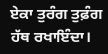ਏਕਾ ਤੁਰੰਗ ਤੁਫ਼ੰਗ ਹੱਥ ਰਖਾਇੰਦਾ।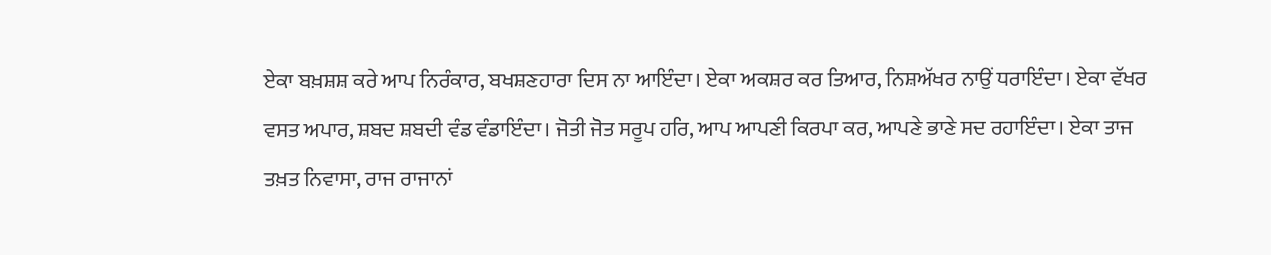ਏਕਾ ਬਖ਼ਸ਼ਸ਼ ਕਰੇ ਆਪ ਨਿਰੰਕਾਰ, ਬਖਸ਼ਣਹਾਰਾ ਦਿਸ ਨਾ ਆਇੰਦਾ। ਏਕਾ ਅਕਸ਼ਰ ਕਰ ਤਿਆਰ, ਨਿਸ਼ਅੱਖਰ ਨਾਉਂ ਧਰਾਇੰਦਾ। ਏਕਾ ਵੱਖਰ ਵਸਤ ਅਪਾਰ, ਸ਼ਬਦ ਸ਼ਬਦੀ ਵੰਡ ਵੰਡਾਇੰਦਾ। ਜੋਤੀ ਜੋਤ ਸਰੂਪ ਹਰਿ, ਆਪ ਆਪਣੀ ਕਿਰਪਾ ਕਰ, ਆਪਣੇ ਭਾਣੇ ਸਦ ਰਹਾਇੰਦਾ। ਏਕਾ ਤਾਜ ਤਖ਼ਤ ਨਿਵਾਸਾ, ਰਾਜ ਰਾਜਾਨਾਂ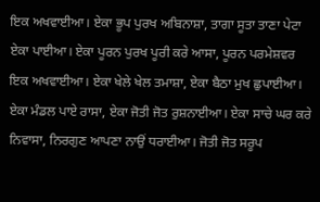ਇਕ ਅਖਵਾਈਆ। ਏਕਾ ਭੂਪ ਪੁਰਖ ਅਬਿਨਾਸ਼ਾ, ਤਾਗਾ ਸੂਤਾ ਤਾਣਾ ਪੇਟਾ ਏਕਾ ਪਾਈਆ। ਏਕਾ ਪੂਰਨ ਪੁਰਖ ਪੂਰੀ ਕਰੇ ਆਸਾ, ਪੂਰਨ ਪਰਮੇਸ਼ਵਰ ਇਕ ਅਖਵਾਈਆ। ਏਕਾ ਖੇਲੇ ਖੇਲ ਤਮਾਸ਼ਾ, ਏਕਾ ਬੈਠਾ ਮੁਖ ਛੁਪਾਈਆ। ਏਕਾ ਮੰਡਲ ਪਾਏ ਰਾਸਾ, ਏਕਾ ਜੋਤੀ ਜੋਤ ਰੁਸ਼ਨਾਈਆ। ਏਕਾ ਸਾਚੇ ਘਰ ਕਰੇ ਨਿਵਾਸਾ, ਨਿਰਗੁਣ ਆਪਣਾ ਨਾਉਂ ਧਰਾਈਆ। ਜੋਤੀ ਜੋਤ ਸਰੂਪ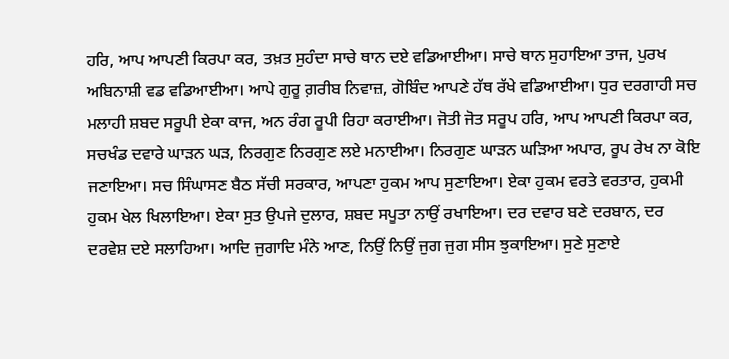ਹਰਿ, ਆਪ ਆਪਣੀ ਕਿਰਪਾ ਕਰ, ਤਖ਼ਤ ਸੁਹੰਦਾ ਸਾਚੇ ਥਾਨ ਦਏ ਵਡਿਆਈਆ। ਸਾਚੇ ਥਾਨ ਸੁਹਾਇਆ ਤਾਜ, ਪੁਰਖ ਅਬਿਨਾਸ਼ੀ ਵਡ ਵਡਿਆਈਆ। ਆਪੇ ਗੁਰੂ ਗ਼ਰੀਬ ਨਿਵਾਜ਼, ਗੋਬਿੰਦ ਆਪਣੇ ਹੱਥ ਰੱਖੇ ਵਡਿਆਈਆ। ਧੁਰ ਦਰਗਾਹੀ ਸਚ ਮਲਾਹੀ ਸ਼ਬਦ ਸਰੂਪੀ ਏਕਾ ਕਾਜ, ਅਨ ਰੰਗ ਰੂਪੀ ਰਿਹਾ ਕਰਾਈਆ। ਜੋਤੀ ਜੋਤ ਸਰੂਪ ਹਰਿ, ਆਪ ਆਪਣੀ ਕਿਰਪਾ ਕਰ, ਸਚਖੰਡ ਦਵਾਰੇ ਘਾੜਨ ਘੜ, ਨਿਰਗੁਣ ਨਿਰਗੁਣ ਲਏ ਮਨਾਈਆ। ਨਿਰਗੁਣ ਘਾੜਨ ਘੜਿਆ ਅਪਾਰ, ਰੂਪ ਰੇਖ ਨਾ ਕੋਇ ਜਣਾਇਆ। ਸਚ ਸਿੰਘਾਸਣ ਬੈਠ ਸੱਚੀ ਸਰਕਾਰ, ਆਪਣਾ ਹੁਕਮ ਆਪ ਸੁਣਾਇਆ। ਏਕਾ ਹੁਕਮ ਵਰਤੇ ਵਰਤਾਰ, ਹੁਕਮੀ ਹੁਕਮ ਖੇਲ ਖਿਲਾਇਆ। ਏਕਾ ਸੁਤ ਉਪਜੇ ਦੁਲਾਰ, ਸ਼ਬਦ ਸਪੂਤਾ ਨਾਉਂ ਰਖਾਇਆ। ਦਰ ਦਵਾਰ ਬਣੇ ਦਰਬਾਨ, ਦਰ ਦਰਵੇਸ਼ ਦਏ ਸਲਾਹਿਆ। ਆਦਿ ਜੁਗਾਦਿ ਮੰਨੇ ਆਣ, ਨਿਉਂ ਨਿਉਂ ਜੁਗ ਜੁਗ ਸੀਸ ਝੁਕਾਇਆ। ਸੁਣੇ ਸੁਣਾਏ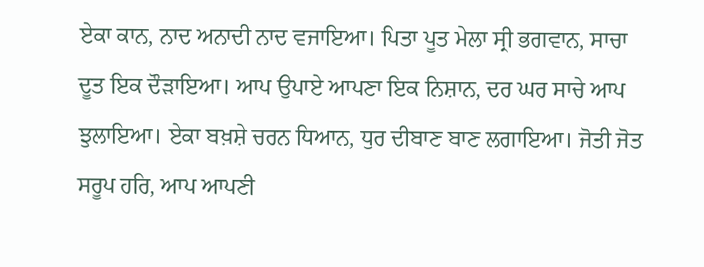ਏਕਾ ਕਾਨ, ਨਾਦ ਅਨਾਦੀ ਨਾਦ ਵਜਾਇਆ। ਪਿਤਾ ਪੂਤ ਮੇਲਾ ਸ੍ਰੀ ਭਗਵਾਨ, ਸਾਚਾ ਦੂਤ ਇਕ ਦੌੜਾਇਆ। ਆਪ ਉਪਾਏ ਆਪਣਾ ਇਕ ਨਿਸ਼ਾਨ, ਦਰ ਘਰ ਸਾਚੇ ਆਪ ਝੁਲਾਇਆ। ਏਕਾ ਬਖ਼ਸ਼ੇ ਚਰਨ ਧਿਆਨ, ਧੁਰ ਦੀਬਾਣ ਬਾਣ ਲਗਾਇਆ। ਜੋਤੀ ਜੋਤ ਸਰੂਪ ਹਰਿ, ਆਪ ਆਪਣੀ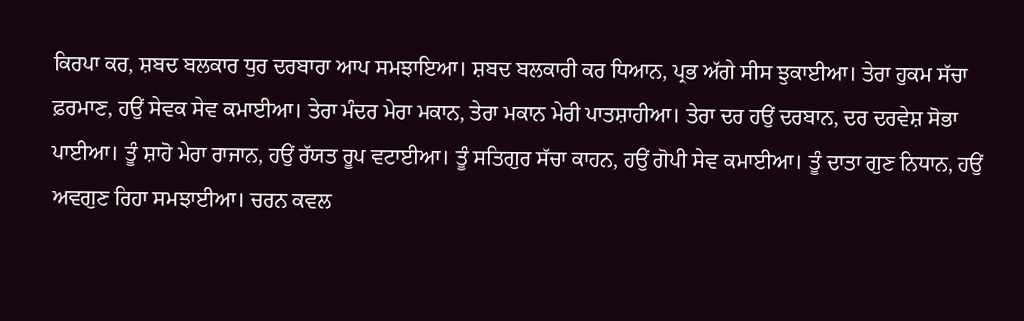ਕਿਰਪਾ ਕਰ, ਸ਼ਬਦ ਬਲਕਾਰ ਧੁਰ ਦਰਬਾਰਾ ਆਪ ਸਮਝਾਇਆ। ਸ਼ਬਦ ਬਲਕਾਰੀ ਕਰ ਧਿਆਨ, ਪ੍ਰਭ ਅੱਗੇ ਸੀਸ ਝੁਕਾਈਆ। ਤੇਰਾ ਹੁਕਮ ਸੱਚਾ ਫ਼ਰਮਾਣ, ਹਉਂ ਸੇਵਕ ਸੇਵ ਕਮਾਈਆ। ਤੇਰਾ ਮੰਦਰ ਮੇਰਾ ਮਕਾਨ, ਤੇਰਾ ਮਕਾਨ ਮੇਰੀ ਪਾਤਸ਼ਾਹੀਆ। ਤੇਰਾ ਦਰ ਹਉਂ ਦਰਬਾਨ, ਦਰ ਦਰਵੇਸ਼ ਸੋਭਾ ਪਾਈਆ। ਤੂੰ ਸ਼ਾਹੋ ਮੇਰਾ ਰਾਜਾਨ, ਹਉਂ ਰੱਯਤ ਰੂਪ ਵਟਾਈਆ। ਤੂੰ ਸਤਿਗੁਰ ਸੱਚਾ ਕਾਹਨ, ਹਉਂ ਗੋਪੀ ਸੇਵ ਕਮਾਈਆ। ਤੂੰ ਦਾਤਾ ਗੁਣ ਨਿਧਾਨ, ਹਉਂ ਅਵਗੁਣ ਰਿਹਾ ਸਮਝਾਈਆ। ਚਰਨ ਕਵਲ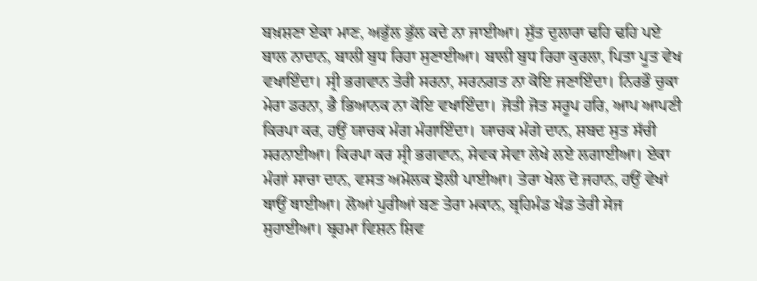ਬਖ਼ਸ਼ਣਾ ਏਕਾ ਮਾਣ, ਅਭੁੱਲ ਭੁੱਲ ਕਦੇ ਨਾ ਜਾਈਆ। ਸੁੱਤ ਦੁਲਾਰਾ ਢਹਿ ਢਹਿ ਪਏ ਬਾਲ ਨਾਦਾਨ, ਬਾਲੀ ਬੁਧ ਰਿਹਾ ਸੁਣਾਈਆ। ਬਾਲੀ ਬੁਧ ਰਿਹਾ ਕੁਰਲਾ, ਪਿਤਾ ਪੂਤ ਵੇਖ ਵਖਾਇੰਦਾ। ਸ੍ਰੀ ਭਗਵਾਨ ਤੇਰੀ ਸਰਨਾ, ਸਰਨਗਤ ਨਾ ਕੋਇ ਜਣਾਇੰਦਾ। ਨਿਰਭੌ ਚੁਕਾ ਮੇਰਾ ਡਰਨਾ, ਭੈ ਭਿਆਨਕ ਨਾ ਕੋਇ ਵਖਾਇੰਦਾ। ਜੋਤੀ ਜੋਤ ਸਰੂਪ ਹਰਿ, ਆਪ ਆਪਣੀ ਕਿਰਪਾ ਕਰ, ਹਉਂ ਯਾਚਕ ਮੰਗ ਮੰਗਾਇੰਦਾ। ਯਾਚਕ ਮੰਗੇ ਦਾਨ, ਸ਼ਬਦ ਸੁਤ ਸੱਚੀ ਸਰਨਾਈਆ। ਕਿਰਪਾ ਕਰ ਸ੍ਰੀ ਭਗਵਾਨ, ਸੇਵਕ ਸੇਵਾ ਲੇਖੇ ਲਏ ਲਗਾਈਆ। ਏਕਾ ਮੰਗਾਂ ਸਾਚਾ ਦਾਨ, ਵਸਤ ਅਮੋਲਕ ਝੋਲੀ ਪਾਈਆ। ਤੇਰਾ ਖੇਲ ਦੋ ਜਹਾਨ, ਹਉਂ ਵੇਖਾਂ ਥਾਉਂ ਥਾਈਆ। ਲੋਆਂ ਪੁਰੀਆਂ ਬਣ ਤੇਰਾ ਮਕਾਨ, ਬ੍ਰਹਿਮੰਡ ਖੰਡ ਤੇਰੀ ਸੇਜ ਸੁਹਾਈਆ। ਬ੍ਰਹਮਾ ਵਿਸ਼ਨ ਸ਼ਿਵ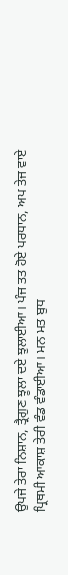ਉਪਜੇ ਤੇਰਾ ਨਿਸ਼ਾਨ, ਤ੍ਰੈਗੁਣ ਝੂਲਾ ਦਏ ਝੁਲਾਈਆ। ਪੰਜ ਤਤ ਹੋਏ ਪਰਧਾਨ, ਅਪ ਤੇਜ ਵਾਏ ਪ੍ਰਿਥਮੀ ਆਕਾਸ਼ ਤੇਰੀ ਵੰਡ ਵੰਡਾਈਆ। ਮਨ ਮਤ ਬੁਧ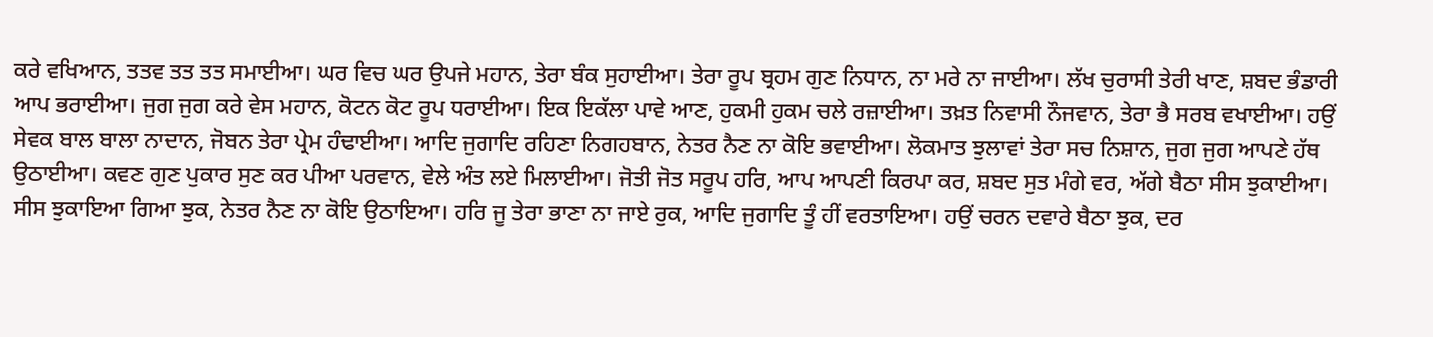ਕਰੇ ਵਖਿਆਨ, ਤਤਵ ਤਤ ਤਤ ਸਮਾਈਆ। ਘਰ ਵਿਚ ਘਰ ਉਪਜੇ ਮਹਾਨ, ਤੇਰਾ ਬੰਕ ਸੁਹਾਈਆ। ਤੇਰਾ ਰੂਪ ਬ੍ਰਹਮ ਗੁਣ ਨਿਧਾਨ, ਨਾ ਮਰੇ ਨਾ ਜਾਈਆ। ਲੱਖ ਚੁਰਾਸੀ ਤੇਰੀ ਖਾਣ, ਸ਼ਬਦ ਭੰਡਾਰੀ ਆਪ ਭਰਾਈਆ। ਜੁਗ ਜੁਗ ਕਰੇ ਵੇਸ ਮਹਾਨ, ਕੋਟਨ ਕੋਟ ਰੂਪ ਧਰਾਈਆ। ਇਕ ਇਕੱਲਾ ਪਾਵੇ ਆਣ, ਹੁਕਮੀ ਹੁਕਮ ਚਲੇ ਰਜ਼ਾਈਆ। ਤਖ਼ਤ ਨਿਵਾਸੀ ਨੌਜਵਾਨ, ਤੇਰਾ ਭੈ ਸਰਬ ਵਖਾਈਆ। ਹਉਂ ਸੇਵਕ ਬਾਲ ਬਾਲਾ ਨਾਦਾਨ, ਜੋਬਨ ਤੇਰਾ ਪ੍ਰੇਮ ਹੰਢਾਈਆ। ਆਦਿ ਜੁਗਾਦਿ ਰਹਿਣਾ ਨਿਗਹਬਾਨ, ਨੇਤਰ ਨੈਣ ਨਾ ਕੋਇ ਭਵਾਈਆ। ਲੋਕਮਾਤ ਝੁਲਾਵਾਂ ਤੇਰਾ ਸਚ ਨਿਸ਼ਾਨ, ਜੁਗ ਜੁਗ ਆਪਣੇ ਹੱਥ ਉਠਾਈਆ। ਕਵਣ ਗੁਣ ਪੁਕਾਰ ਸੁਣ ਕਰ ਪੀਆ ਪਰਵਾਨ, ਵੇਲੇ ਅੰਤ ਲਏ ਮਿਲਾਈਆ। ਜੋਤੀ ਜੋਤ ਸਰੂਪ ਹਰਿ, ਆਪ ਆਪਣੀ ਕਿਰਪਾ ਕਰ, ਸ਼ਬਦ ਸੁਤ ਮੰਗੇ ਵਰ, ਅੱਗੇ ਬੈਠਾ ਸੀਸ ਝੁਕਾਈਆ। ਸੀਸ ਝੁਕਾਇਆ ਗਿਆ ਝੁਕ, ਨੇਤਰ ਨੈਣ ਨਾ ਕੋਇ ਉਠਾਇਆ। ਹਰਿ ਜੂ ਤੇਰਾ ਭਾਣਾ ਨਾ ਜਾਏ ਰੁਕ, ਆਦਿ ਜੁਗਾਦਿ ਤੂੰ ਹੀਂ ਵਰਤਾਇਆ। ਹਉਂ ਚਰਨ ਦਵਾਰੇ ਬੈਠਾ ਝੁਕ, ਦਰ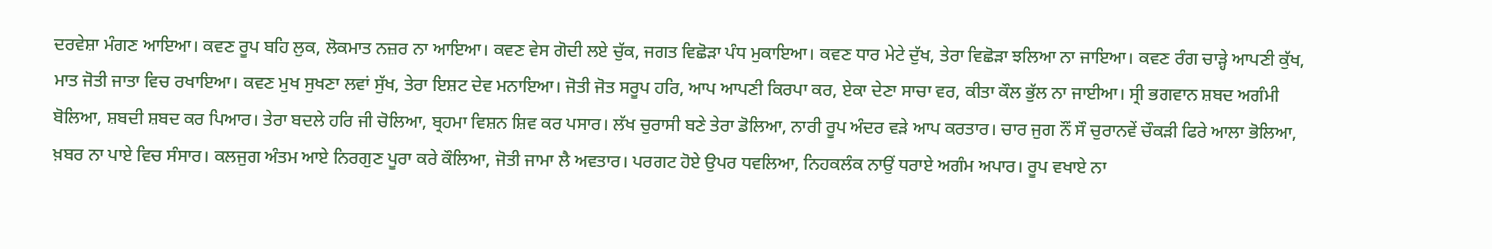ਦਰਵੇਸ਼ਾ ਮੰਗਣ ਆਇਆ। ਕਵਣ ਰੂਪ ਬਹਿ ਲੁਕ, ਲੋਕਮਾਤ ਨਜ਼ਰ ਨਾ ਆਇਆ। ਕਵਣ ਵੇਸ ਗੋਦੀ ਲਏ ਚੁੱਕ, ਜਗਤ ਵਿਛੋੜਾ ਪੰਧ ਮੁਕਾਇਆ। ਕਵਣ ਧਾਰ ਮੇਟੇ ਦੁੱਖ, ਤੇਰਾ ਵਿਛੋੜਾ ਝਲਿਆ ਨਾ ਜਾਇਆ। ਕਵਣ ਰੰਗ ਚਾੜ੍ਹੇ ਆਪਣੀ ਕੁੱਖ, ਮਾਤ ਜੋਤੀ ਜਾਤਾ ਵਿਚ ਰਖਾਇਆ। ਕਵਣ ਮੁਖ ਸੁਖਣਾ ਲਵਾਂ ਸੁੱਖ, ਤੇਰਾ ਇਸ਼ਟ ਦੇਵ ਮਨਾਇਆ। ਜੋਤੀ ਜੋਤ ਸਰੂਪ ਹਰਿ, ਆਪ ਆਪਣੀ ਕਿਰਪਾ ਕਰ, ਏਕਾ ਦੇਣਾ ਸਾਚਾ ਵਰ, ਕੀਤਾ ਕੌਲ ਭੁੱਲ ਨਾ ਜਾਈਆ। ਸ੍ਰੀ ਭਗਵਾਨ ਸ਼ਬਦ ਅਗੰਮੀ ਬੋਲਿਆ, ਸ਼ਬਦੀ ਸ਼ਬਦ ਕਰ ਪਿਆਰ। ਤੇਰਾ ਬਦਲੇ ਹਰਿ ਜੀ ਚੋਲਿਆ, ਬ੍ਰਹਮਾ ਵਿਸ਼ਨ ਸ਼ਿਵ ਕਰ ਪਸਾਰ। ਲੱਖ ਚੁਰਾਸੀ ਬਣੇ ਤੇਰਾ ਡੋਲਿਆ, ਨਾਰੀ ਰੂਪ ਅੰਦਰ ਵੜੇ ਆਪ ਕਰਤਾਰ। ਚਾਰ ਜੁਗ ਨੌਂ ਸੌ ਚੁਰਾਨਵੇਂ ਚੌਕੜੀ ਫਿਰੇ ਆਲਾ ਭੋਲਿਆ, ਖ਼ਬਰ ਨਾ ਪਾਏ ਵਿਚ ਸੰਸਾਰ। ਕਲਜੁਗ ਅੰਤਮ ਆਏ ਨਿਰਗੁਣ ਪੂਰਾ ਕਰੇ ਕੌਲਿਆ, ਜੋਤੀ ਜਾਮਾ ਲੈ ਅਵਤਾਰ। ਪਰਗਟ ਹੋਏ ਉਪਰ ਧਵਲਿਆ, ਨਿਹਕਲੰਕ ਨਾਉਂ ਧਰਾਏ ਅਗੰਮ ਅਪਾਰ। ਰੂਪ ਵਖਾਏ ਨਾ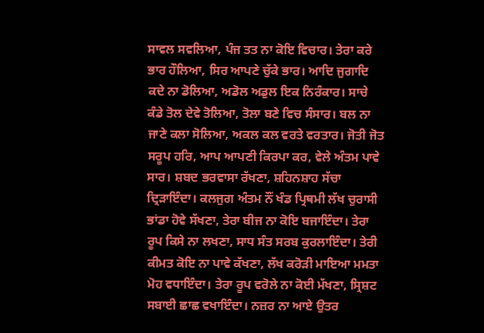ਸਾਵਲ ਸਵਲਿਆ, ਪੰਜ ਤਤ ਨਾ ਕੋਇ ਵਿਚਾਰ। ਤੇਰਾ ਕਰੇ ਭਾਰ ਹੌਲਿਆ, ਸਿਰ ਆਪਣੇ ਚੁੱਕੇ ਭਾਰ। ਆਦਿ ਜੁਗਾਦਿ ਕਦੇ ਨਾ ਡੋਲਿਆ, ਅਡੋਲ ਅਡੁਲ ਇਕ ਨਿਰੰਕਾਰ। ਸਾਚੇ ਕੰਡੇ ਤੋਲ ਦੇਵੇ ਤੋਲਿਆ, ਤੋਲਾ ਬਣੇ ਵਿਚ ਸੰਸਾਰ। ਬਲ ਨਾ ਜਾਣੇ ਕਲਾ ਸੋਲਿਆ, ਅਕਲ ਕਲ ਵਰਤੇ ਵਰਤਾਰ। ਜੋਤੀ ਜੋਤ ਸਰੂਪ ਹਰਿ, ਆਪ ਆਪਣੀ ਕਿਰਪਾ ਕਰ, ਵੇਲੇ ਅੰਤਮ ਪਾਵੇ ਸਾਰ। ਸ਼ਬਦ ਭਰਵਾਸਾ ਰੱਖਣਾ, ਸ਼ਹਿਨਸ਼ਾਹ ਸੱਚਾ ਦ੍ਰਿੜਾਇੰਦਾ। ਕਲਜੁਗ ਅੰਤਮ ਨੌਂ ਖੰਡ ਪ੍ਰਿਥਮੀ ਲੱਖ ਚੁਰਾਸੀ ਭਾਂਡਾ ਹੋਵੇ ਸੱਖਣਾ, ਤੇਰਾ ਬੀਜ ਨਾ ਕੋਇ ਬਜਾਇੰਦਾ। ਤੇਰਾ ਰੂਪ ਕਿਸੇ ਨਾ ਲਖਣਾ, ਸਾਧ ਸੰਤ ਸਰਬ ਕੁਰਲਾਇੰਦਾ। ਤੇਰੀ ਕੀਮਤ ਕੋਇ ਨਾ ਪਾਵੇ ਕੱਖਣਾ, ਲੱਖ ਕਰੋੜੀ ਮਾਇਆ ਮਮਤਾ ਮੋਹ ਵਧਾਇੰਦਾ। ਤੇਰਾ ਰੂਪ ਵਰੋਲੇ ਨਾ ਕੋਈ ਮੱਖਣਾ, ਸ੍ਰਿਸ਼ਟ ਸਬਾਈ ਛਾਛ ਵਖਾਇੰਦਾ। ਨਜ਼ਰ ਨਾ ਆਏ ਉਤਰ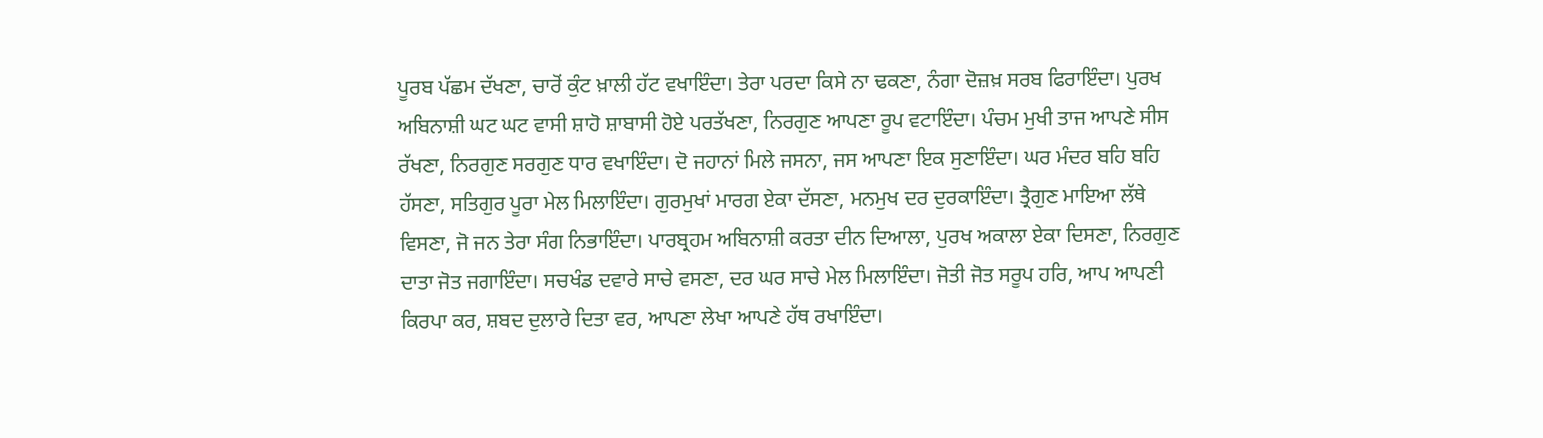ਪੂਰਬ ਪੱਛਮ ਦੱਖਣਾ, ਚਾਰੋਂ ਕੁੰਟ ਖ਼ਾਲੀ ਹੱਟ ਵਖਾਇੰਦਾ। ਤੇਰਾ ਪਰਦਾ ਕਿਸੇ ਨਾ ਢਕਣਾ, ਨੰਗਾ ਦੋਜ਼ਖ਼ ਸਰਬ ਫਿਰਾਇੰਦਾ। ਪੁਰਖ ਅਬਿਨਾਸ਼ੀ ਘਟ ਘਟ ਵਾਸੀ ਸ਼ਾਹੋ ਸ਼ਾਬਾਸੀ ਹੋਏ ਪਰਤੱਖਣਾ, ਨਿਰਗੁਣ ਆਪਣਾ ਰੂਪ ਵਟਾਇੰਦਾ। ਪੰਚਮ ਮੁਖੀ ਤਾਜ ਆਪਣੇ ਸੀਸ ਰੱਖਣਾ, ਨਿਰਗੁਣ ਸਰਗੁਣ ਧਾਰ ਵਖਾਇੰਦਾ। ਦੋ ਜਹਾਨਾਂ ਮਿਲੇ ਜਸਨਾ, ਜਸ ਆਪਣਾ ਇਕ ਸੁਣਾਇੰਦਾ। ਘਰ ਮੰਦਰ ਬਹਿ ਬਹਿ ਹੱਸਣਾ, ਸਤਿਗੁਰ ਪੂਰਾ ਮੇਲ ਮਿਲਾਇੰਦਾ। ਗੁਰਮੁਖਾਂ ਮਾਰਗ ਏਕਾ ਦੱਸਣਾ, ਮਨਮੁਖ ਦਰ ਦੁਰਕਾਇੰਦਾ। ਤ੍ਰੈਗੁਣ ਮਾਇਆ ਲੱਥੇ ਵਿਸਣਾ, ਜੋ ਜਨ ਤੇਰਾ ਸੰਗ ਨਿਭਾਇੰਦਾ। ਪਾਰਬ੍ਰਹਮ ਅਬਿਨਾਸ਼ੀ ਕਰਤਾ ਦੀਨ ਦਿਆਲਾ, ਪੁਰਖ ਅਕਾਲਾ ਏਕਾ ਦਿਸਣਾ, ਨਿਰਗੁਣ ਦਾਤਾ ਜੋਤ ਜਗਾਇੰਦਾ। ਸਚਖੰਡ ਦਵਾਰੇ ਸਾਚੇ ਵਸਣਾ, ਦਰ ਘਰ ਸਾਚੇ ਮੇਲ ਮਿਲਾਇੰਦਾ। ਜੋਤੀ ਜੋਤ ਸਰੂਪ ਹਰਿ, ਆਪ ਆਪਣੀ ਕਿਰਪਾ ਕਰ, ਸ਼ਬਦ ਦੁਲਾਰੇ ਦਿਤਾ ਵਰ, ਆਪਣਾ ਲੇਖਾ ਆਪਣੇ ਹੱਥ ਰਖਾਇੰਦਾ।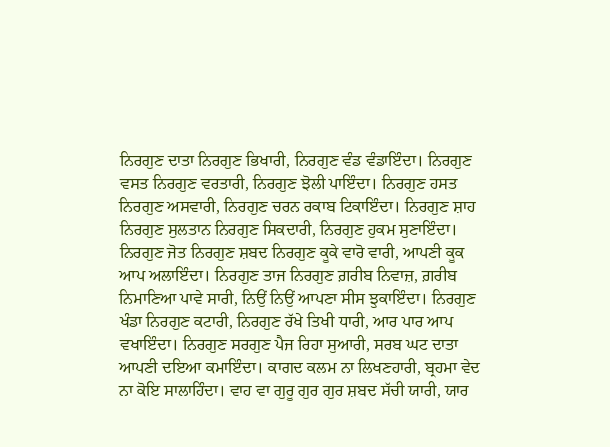ਨਿਰਗੁਣ ਦਾਤਾ ਨਿਰਗੁਣ ਭਿਖਾਰੀ, ਨਿਰਗੁਣ ਵੰਡ ਵੰਡਾਇੰਦਾ। ਨਿਰਗੁਣ ਵਸਤ ਨਿਰਗੁਣ ਵਰਤਾਰੀ, ਨਿਰਗੁਣ ਝੋਲੀ ਪਾਇੰਦਾ। ਨਿਰਗੁਣ ਹਸਤ ਨਿਰਗੁਣ ਅਸਵਾਰੀ, ਨਿਰਗੁਣ ਚਰਨ ਰਕਾਬ ਟਿਕਾਇੰਦਾ। ਨਿਰਗੁਣ ਸ਼ਾਹ ਨਿਰਗੁਣ ਸੁਲਤਾਨ ਨਿਰਗੁਣ ਸਿਕਦਾਰੀ, ਨਿਰਗੁਣ ਹੁਕਮ ਸੁਣਾਇੰਦਾ। ਨਿਰਗੁਣ ਜੋਤ ਨਿਰਗੁਣ ਸ਼ਬਦ ਨਿਰਗੁਣ ਕੂਕੇ ਵਾਰੋ ਵਾਰੀ, ਆਪਣੀ ਕੂਕ ਆਪ ਅਲਾਇੰਦਾ। ਨਿਰਗੁਣ ਤਾਜ ਨਿਰਗੁਣ ਗ਼ਰੀਬ ਨਿਵਾਜ਼, ਗ਼ਰੀਬ ਨਿਮਾਣਿਆ ਪਾਵੇ ਸਾਰੀ, ਨਿਉਂ ਨਿਉਂ ਆਪਣਾ ਸੀਸ ਝੁਕਾਇੰਦਾ। ਨਿਰਗੁਣ ਖੰਡਾ ਨਿਰਗੁਣ ਕਟਾਰੀ, ਨਿਰਗੁਣ ਰੱਖੇ ਤਿਖੀ ਧਾਰੀ, ਆਰ ਪਾਰ ਆਪ ਵਖਾਇੰਦਾ। ਨਿਰਗੁਣ ਸਰਗੁਣ ਪੈਜ ਰਿਹਾ ਸੁਆਰੀ, ਸਰਬ ਘਟ ਦਾਤਾ ਆਪਣੀ ਦਇਆ ਕਮਾਇੰਦਾ। ਕਾਗਦ ਕਲਮ ਨਾ ਲਿਖਣਹਾਰੀ, ਬ੍ਰਹਮਾ ਵੇਦ ਨਾ ਕੋਇ ਸਾਲਾਹਿੰਦਾ। ਵਾਹ ਵਾ ਗੁਰੂ ਗੁਰ ਗੁਰ ਸ਼ਬਦ ਸੱਚੀ ਯਾਰੀ, ਯਾਰ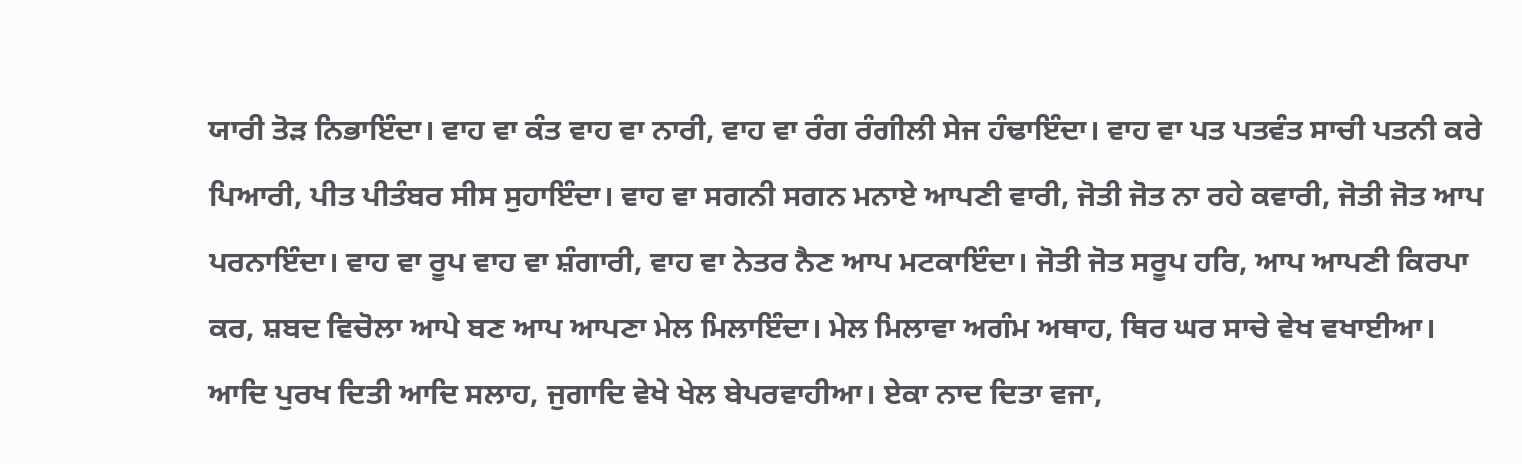ਯਾਰੀ ਤੋੜ ਨਿਭਾਇੰਦਾ। ਵਾਹ ਵਾ ਕੰਤ ਵਾਹ ਵਾ ਨਾਰੀ, ਵਾਹ ਵਾ ਰੰਗ ਰੰਗੀਲੀ ਸੇਜ ਹੰਢਾਇੰਦਾ। ਵਾਹ ਵਾ ਪਤ ਪਤਵੰਤ ਸਾਚੀ ਪਤਨੀ ਕਰੇ ਪਿਆਰੀ, ਪੀਤ ਪੀਤੰਬਰ ਸੀਸ ਸੁਹਾਇੰਦਾ। ਵਾਹ ਵਾ ਸਗਨੀ ਸਗਨ ਮਨਾਏ ਆਪਣੀ ਵਾਰੀ, ਜੋਤੀ ਜੋਤ ਨਾ ਰਹੇ ਕਵਾਰੀ, ਜੋਤੀ ਜੋਤ ਆਪ ਪਰਨਾਇੰਦਾ। ਵਾਹ ਵਾ ਰੂਪ ਵਾਹ ਵਾ ਸ਼ੰਗਾਰੀ, ਵਾਹ ਵਾ ਨੇਤਰ ਨੈਣ ਆਪ ਮਟਕਾਇੰਦਾ। ਜੋਤੀ ਜੋਤ ਸਰੂਪ ਹਰਿ, ਆਪ ਆਪਣੀ ਕਿਰਪਾ ਕਰ, ਸ਼ਬਦ ਵਿਚੋਲਾ ਆਪੇ ਬਣ ਆਪ ਆਪਣਾ ਮੇਲ ਮਿਲਾਇੰਦਾ। ਮੇਲ ਮਿਲਾਵਾ ਅਗੰਮ ਅਥਾਹ, ਥਿਰ ਘਰ ਸਾਚੇ ਵੇਖ ਵਖਾਈਆ। ਆਦਿ ਪੁਰਖ ਦਿਤੀ ਆਦਿ ਸਲਾਹ, ਜੁਗਾਦਿ ਵੇਖੇ ਖੇਲ ਬੇਪਰਵਾਹੀਆ। ਏਕਾ ਨਾਦ ਦਿਤਾ ਵਜਾ,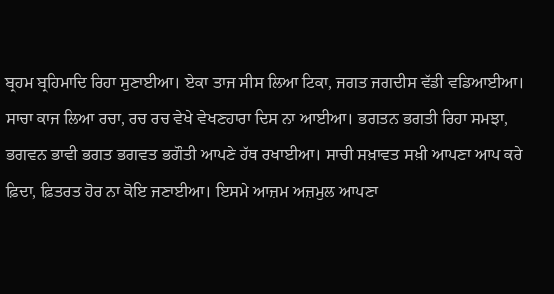ਬ੍ਰਹਮ ਬ੍ਰਹਿਮਾਦਿ ਰਿਹਾ ਸੁਣਾਈਆ। ਏਕਾ ਤਾਜ ਸੀਸ ਲਿਆ ਟਿਕਾ, ਜਗਤ ਜਗਦੀਸ ਵੱਡੀ ਵਡਿਆਈਆ। ਸਾਚਾ ਕਾਜ ਲਿਆ ਰਚਾ, ਰਚ ਰਚ ਵੇਖੇ ਵੇਖਣਹਾਰਾ ਦਿਸ ਨਾ ਆਈਆ। ਭਗਤਨ ਭਗਤੀ ਰਿਹਾ ਸਮਝਾ, ਭਗਵਨ ਭਾਵੀ ਭਗਤ ਭਗਵਤ ਭਗੌਤੀ ਆਪਣੇ ਹੱਥ ਰਖਾਈਆ। ਸਾਚੀ ਸਖ਼ਾਵਤ ਸਖ਼ੀ ਆਪਣਾ ਆਪ ਕਰੇ ਫ਼ਿਦਾ, ਫ਼ਿਤਰਤ ਹੋਰ ਨਾ ਕੋਇ ਜਣਾਈਆ। ਇਸਮੇ ਆਜ਼ਮ ਅਜ਼ਮੁਲ ਆਪਣਾ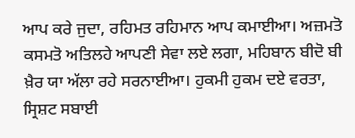ਆਪ ਕਰੇ ਜੁਦਾ, ਰਹਿਮਤ ਰਹਿਮਾਨ ਆਪ ਕਮਾਈਆ। ਅਜ਼ਮਤੋ ਕਸਮਤੋ ਅਤਿਲਹੇ ਆਪਣੀ ਸੇਵਾ ਲਏ ਲਗਾ, ਮਹਿਬਾਨ ਬੀਦੋ ਬੀ ਖ਼ੈਰ ਯਾ ਅੱਲਾ ਰਹੇ ਸਰਨਾਈਆ। ਹੁਕਮੀ ਹੁਕਮ ਦਏ ਵਰਤਾ, ਸ੍ਰਿਸ਼ਟ ਸਬਾਈ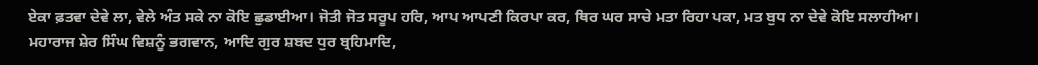ਏਕਾ ਫ਼ਤਵਾ ਦੇਵੇ ਲਾ, ਵੇਲੇ ਅੰਤ ਸਕੇ ਨਾ ਕੋਇ ਛੁਡਾਈਆ। ਜੋਤੀ ਜੋਤ ਸਰੂਪ ਹਰਿ, ਆਪ ਆਪਣੀ ਕਿਰਪਾ ਕਰ, ਥਿਰ ਘਰ ਸਾਚੇ ਮਤਾ ਰਿਹਾ ਪਕਾ, ਮਤ ਬੁਧ ਨਾ ਦੇਵੇ ਕੋਇ ਸਲਾਹੀਆ। ਮਹਾਰਾਜ ਸ਼ੇਰ ਸਿੰਘ ਵਿਸ਼ਨੂੰ ਭਗਵਾਨ, ਆਦਿ ਗੁਰ ਸ਼ਬਦ ਧੁਰ ਬ੍ਰਹਿਮਾਦਿ,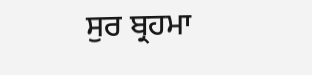ਸੁਰ ਬ੍ਰਹਮਾ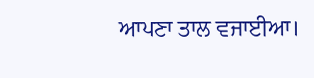ਆਪਣਾ ਤਾਲ ਵਜਾਈਆ।